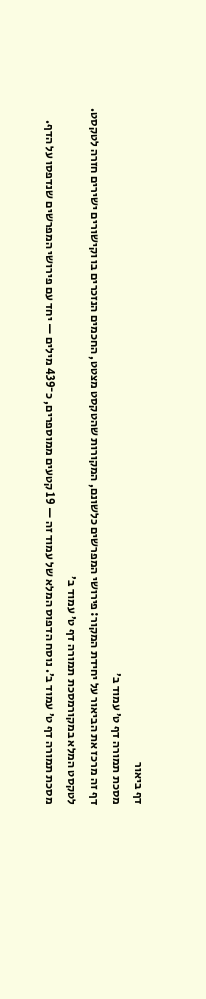דף ביאור
מסכת תמורה דף ט׳ עמוד ב׳
דף זה מרכז את הביאור על יחידת המקור: פירושי המפרשים כלשונם, המקורות שהטקסט מצטט, החכמים הנזכרים בו וקישורים ישירים חזרה לטקסט.
לטקסט המלא במקורמסכת תמורה דף ט׳ עמוד ב׳
מסכת תמורה דף ט׳ עמוד ב׳. נוסח הדפוס המלא של עמוד זה — 19 קטעים ממוספרים, כ־439 מילים — יחד עם פירושי המפרשים שנדפסו על הדף.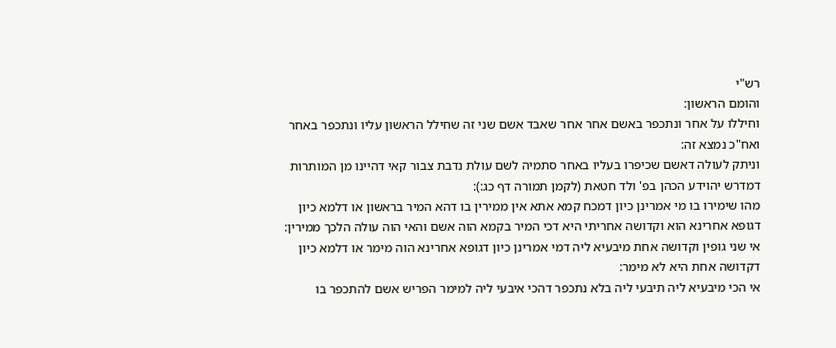רש"י
והומם הראשון:
וחיללו על אחר ונתכפר באשם אחר אחר שאבד אשם שני זה שחילל הראשון עליו ונתכפר באחר ואח"כ נמצא זה:
וניתק לעולה דאשם שכיפרו בעליו באחר סתמיה לשם עולת נדבת צבור קאי דהיינו מן המותרות דמדרש יהוידע הכהן בפ' ולד חטאת (לקמן תמורה דף כג:):
מהו שימירו בו מי אמרינן כיון דמכח קמא אתא אין ממירין בו דהא המיר בראשון או דלמא כיון דגופא אחרינא הוא וקדושה אחריתי היא דכי המיר בקמא הוה אשם והאי הוה עולה הלכך ממירין:
אי שני גופין וקדושה אחת מיבעיא ליה דמי אמרינן כיון דגופא אחרינא הוה מימר או דלמא כיון דקדושה אחת היא לא מימר:
אי הכי מיבעיא ליה תיבעי ליה בלא נתכפר דהכי איבעי ליה למימר הפריש אשם להתכפר בו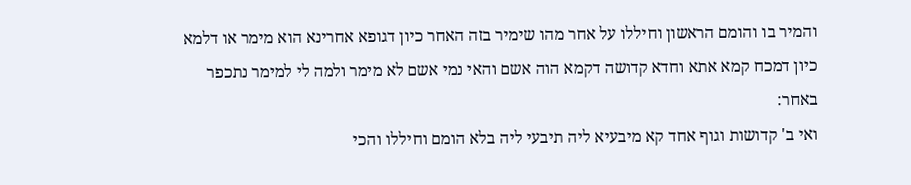והמיר בו והומם הראשון וחיללו על אחר מהו שימיר בזה האחר כיון דגופא אחרינא הוא מימר או דלמא כיון דמכח קמא אתא וחדא קדושה דקמא הוה אשם והאי נמי אשם לא מימר ולמה לי למימר נתכפר באחר:
ואי ב' קדושות וגוף אחד קא מיבעיא ליה תיבעי ליה בלא הומם וחיללו והכי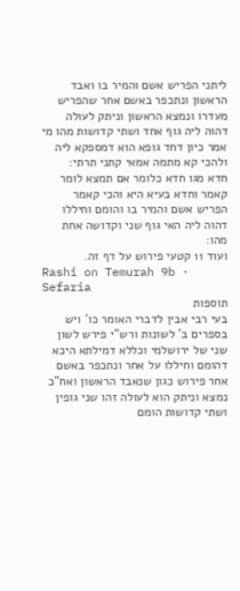ליתני הפריש אשם והמיר בו ואבד הראשון ונתכפר באשם אחר שהפריש מעדרו ונמצא הראשון וניתק לעולה דהוה ליה גוף אחד ושתי קדושות מהו מי אמר כיון דחד גופא הוא דמספקא ליה ולהכי קא מתמה אמאי קתני תרתי:
חדא מגו חדא כלומר אם תמצא לומר קאמר וחדא בעיא היא והכי קאמר הפריש אשם והמיר בו והומם וחיללו דהוה ליה האי גוף שני וקדושה אחת מהו:
ועוד 11 קטעי פירוש על דף זה.
Rashi on Temurah 9b · Sefaria
תוספות
בעי רבי אבין לדברי האומר כו' ויש בספרים ב' לשונות ורש"י פירש לשון שני של ירושלמי וכללא דמילתא היכא דהומם וחיללו על אחר ונתכפר באשם אחר פירוש כגון שנאבד הראשון ואח"כ נמצא וניתק הוא לעולה זהו שני גופין ושתי קדושות הומם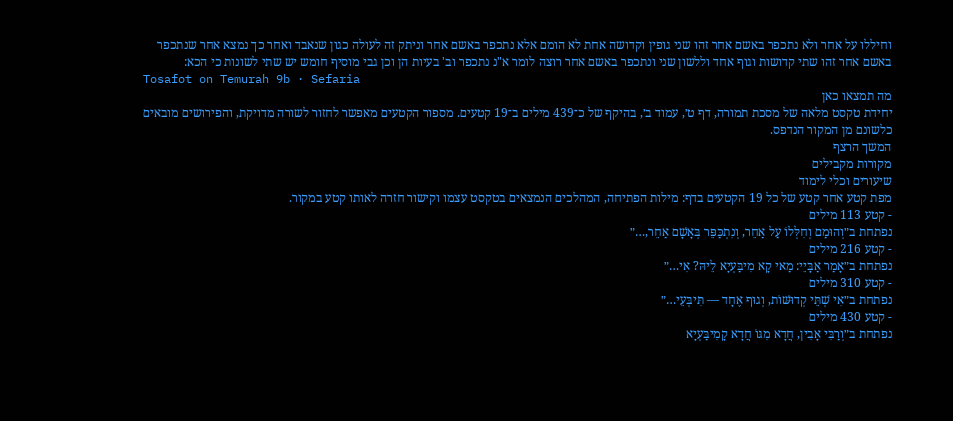וחיללו על אחר ולא נתכפר באשם אחר זהו שני גופין וקדושה אחת לא הומם אלא נתכפר באשם אחר וניתק זה לעולה כגון שנאבד ואחר כך נמצא אחר שנתכפר באשם אחר זהו שתי קדושות וגוף אחד וללשון שני ונתכפר באשם אחר רוצה לומר א"נ נתכפר וב' בעיות הן וכן גבי מוסיף חומש יש שתי לשונות כי הכא:
Tosafot on Temurah 9b · Sefaria
מה תמצאו כאן
יחידת טקסט מלאה של מסכת תמורה, דף ט׳, עמוד ב׳, בהיקף של כ־439 מילים ב־19 קטעים. מספור הקטעים מאפשר לחזור לשורה מדויקת, והפירושים מובאים כלשונם מן המקור הנדפס.
המשך הרצף
מקורות מקבילים
שיעורים וכלי לימוד
מפת קטע אחר קטע של כל 19 הקטעים בדף: מילות הפתיחה, המהלכים הנמצאים בטקסט עצמו וקישור חזרה לאותו קטע במקור.
- קטע 113 מילים
נפתחת ב״וְהוּמַם וְחִלְּלוֹ עַל אַחֵר, וְנִתְכַּפֵּר בְּאָשָׁם אַחֵר,…״
- קטע 216 מילים
נפתחת ב״אָמַר אַבָּיֵי: מַאי קָא מִיבַּעְיָא לֵיהּ? אִי…״
- קטע 310 מילים
נפתחת ב״אִי שְׁתֵּי קְדוּשּׁוֹת, וְגוּף אֶחָד — תִּיבְּעֵי…״
- קטע 430 מילים
נפתחת ב״וְרַבִּי אָבִין, חֲדָא מִגּוֹ חֲדָא קָמִיבַּעְיָא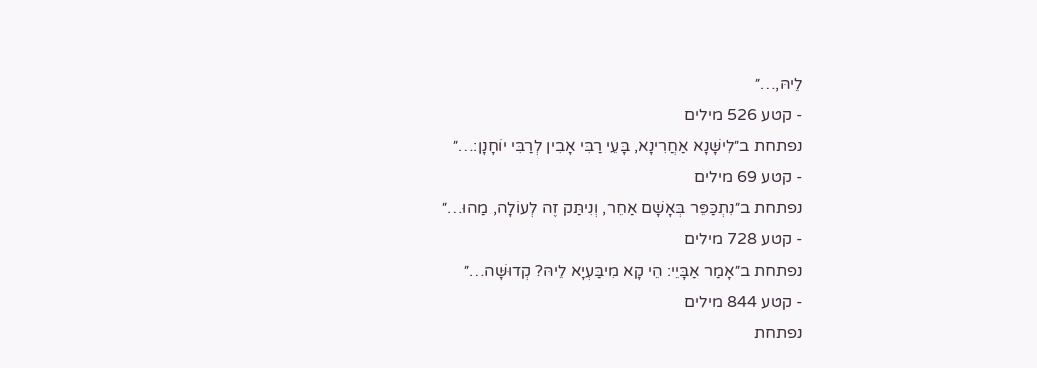לֵיהּ,…״
- קטע 526 מילים
נפתחת ב״לִישָּׁנָא אַחֲרִינָא, בָּעֵי רַבִּי אָבִין לְרַבִּי יוֹחָנָן:…״
- קטע 69 מילים
נפתחת ב״נִתְכַּפֵּר בְּאָשָׁם אַחֵר, וְנִיתַּק זֶה לְעוֹלָה, מַהוּ…״
- קטע 728 מילים
נפתחת ב״אָמַר אַבָּיֵי: הֵי קָא מִיבַּעְיָא לֵיהּ? קְדוּשָּׁה…״
- קטע 844 מילים
נפתחת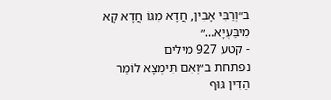ב״וְרַבִּי אָבִין, חֲדָא מִגּוֹ חֲדָא קָא מִיבַּעְיָא…״
- קטע 927 מילים
נפתחת ב״וְאִם תִּימְצָא לוֹמַר הַדִּין גּוּף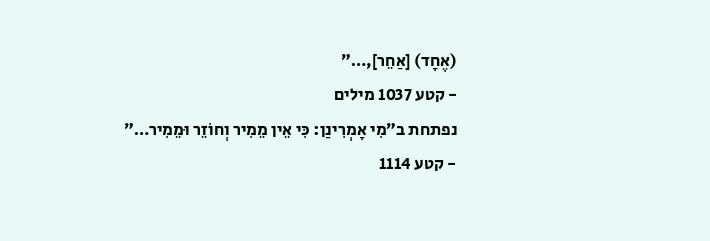(אֶחָד) [אַחֵר],…״
- קטע 1037 מילים
נפתחת ב״מִי אָמְרִינַן: כִּי אֵין מֵמִיר וְחוֹזֵר וּמֵמִיר…״
- קטע 1114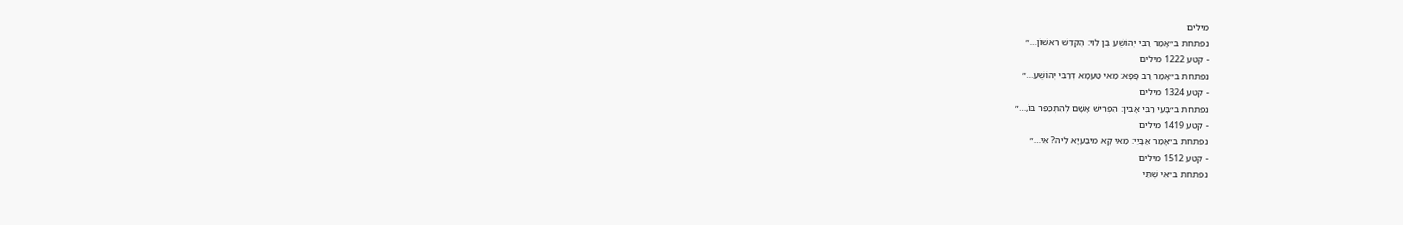מילים
נפתחת ב״אָמַר רַבִּי יְהוֹשֻׁעַ בֶּן לֵוִי: הֶקְדֵּשׁ רִאשׁוֹן…״
- קטע 1222 מילים
נפתחת ב״אָמַר רַב פָּפָּא: מַאי טַעְמָא דְּרַבִּי יְהוֹשֻׁעַ…״
- קטע 1324 מילים
נפתחת ב״בָּעֵי רַבִּי אָבִין: הִפְרִישׁ אָשָׁם לְהִתְכַּפֵּר בּוֹ,…״
- קטע 1419 מילים
נפתחת ב״אָמַר אַבָּיֵי: מַאי קָא מִיבַּעְיָא לֵיהּ? אִי…״
- קטע 1512 מילים
נפתחת ב״אִי שְׁתֵּי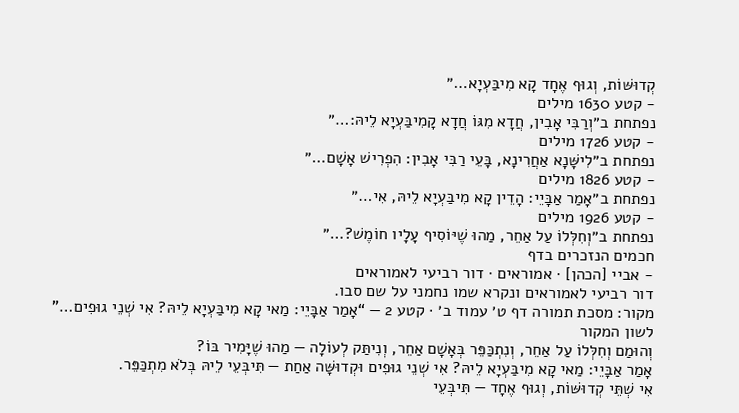קְדוּשּׁוֹת, וְגוּף אֶחָד קָא מִיבַּעְיָא…״
- קטע 1630 מילים
נפתחת ב״וְרַבִּי אָבִין, חֲדָא מִגּוֹ חֲדָא קָמִיבַּעְיָא לֵיהּ:…״
- קטע 1726 מילים
נפתחת ב״לִישָּׁנָא אַחֲרִינָא, בָּעֵי רַבִּי אָבִין: הִפְרִישׁ אָשָׁם…״
- קטע 1826 מילים
נפתחת ב״אָמַר אַבָּיֵי: הָדֵין קָא מִיבַּעְיָא לֵיהּ, אִי…״
- קטע 1926 מילים
נפתחת ב״וְחִלְּלוֹ עַל אַחֵר, מַהוּ שֶׁיּוֹסִיף עָלָיו חוֹמֶשׁ?…״
חכמים הנזכרים בדף
- אביי [הכהן] · אמוראים · דור רביעי לאמוראים
דור רביעי לאמוראים ונקרא שמו נחמני על שם סבו.
מקור: מסכת תמורה דף ט׳ עמוד ב׳ · קטע 2 — “אָמַר אַבָּיֵי: מַאי קָא מִיבַּעְיָא לֵיהּ? אִי שְׁנֵי גוּפִים…”
לשון המקור
וְהוּמַם וְחִלְּלוֹ עַל אַחֵר, וְנִתְכַּפֵּר בְּאָשָׁם אַחֵר, וְנִיתַּק לְעוֹלָה — מַהוּ שֶׁיָּמִיר בּוֹ?
אָמַר אַבָּיֵי: מַאי קָא מִיבַּעְיָא לֵיהּ? אִי שְׁנֵי גוּפִים וּקְדוּשָּׁה אַחַת — תִּיבְּעֵי לֵיהּ בְּלֹא מִתְכַּפֵּר.
אִי שְׁתֵּי קְדוּשּׁוֹת, וְגוּף אֶחָד — תִּיבְּעֵי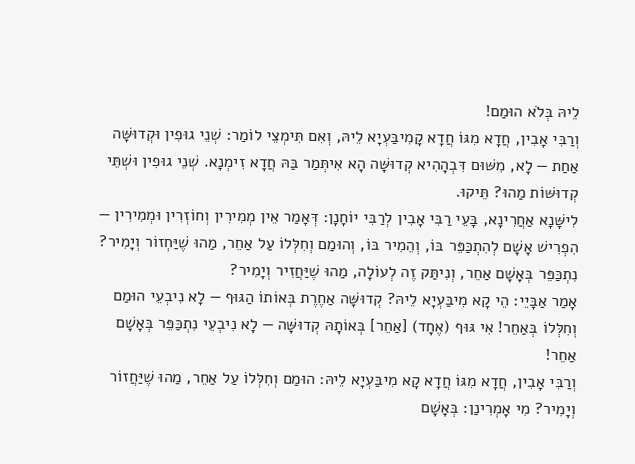לֵיהּ בְּלֹא הוּמַם!
וְרַבִּי אָבִין, חֲדָא מִגּוֹ חֲדָא קָמִיבַּעְיָא לֵיהּ, וְאִם תִּימְצֵי לוֹמַר: שְׁנֵי גוּפִין וּקְדוּשָּׁה אַחַת — לָא, מִשּׁוּם דִּבְהָהִיא קְדוּשָּׁה הָא אִיתְּמַר בַּהּ חֲדָא זִימְנָא. שְׁנֵי גוּפִין וּשְׁתֵּי קְדוּשּׁוֹת מַהוּ? תֵּיקוּ.
לִישָּׁנָא אַחֲרִינָא, בָּעֵי רַבִּי אָבִין לְרַבִּי יוֹחָנָן: דְּאָמַר אֵין מְמִירִין וְחוֹזְרִין וּמְמִירִין — הִפְרִישׁ אָשָׁם לְהִתְכַּפֵּר בּוֹ, וְהֵמִיר בּוֹ, וְהוּמַם וְחִלְּלוֹ עַל אַחֵר, מַהוּ שֶׁיַּחְזוֹר וְיָמִיר?
נִתְכַּפֵּר בְּאָשָׁם אַחֵר, וְנִיתַּק זֶה לְעוֹלָה, מַהוּ שֶׁיַּחֲזִיר וְיָמִיר?
אָמַר אַבָּיֵי: הֵי קָא מִיבַּעְיָא לֵיהּ? קְדוּשָּׁה אַחֶרֶת בְּאוֹתוֹ הַגּוּף — לָא נִיבְעֵי הוּמַם וְחִלְּלוֹ בְּאַחֵר! אִי גּוּף (אֶחָד) [אַחֵר] בְּאוֹתָהּ קְדוּשָּׁה — לָא נִיבְעֵי נִתְכַּפֵּר בְּאָשָׁם אַחֵר!
וְרַבִּי אָבִין, חֲדָא מִגּוֹ חֲדָא קָא מִיבַּעְיָא לֵיהּ: הוּמַם וְחִלְּלוֹ עַל אַחֵר, מַהוּ שֶׁיַּחֲזוֹר וְיָמִיר? מִי אָמְרִינַן: בְּאָשָׁם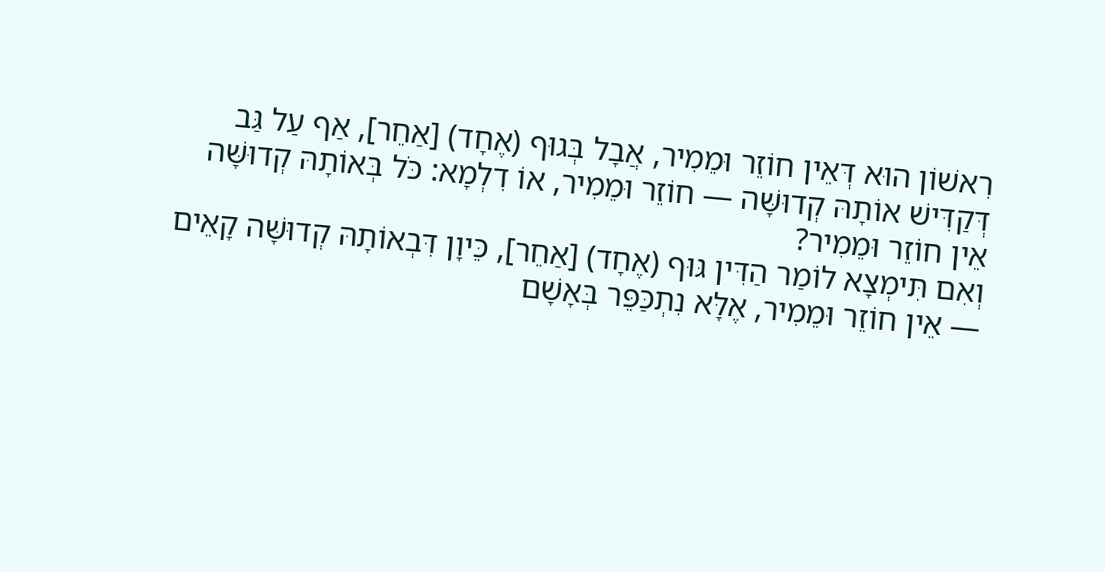רִאשׁוֹן הוּא דְּאֵין חוֹזֵר וּמֵמִיר, אֲבָל בְּגוּף (אֶחָד) [אַחֵר], אַף עַל גַּב דְּקַדִּישׁ אוֹתָהּ קְדוּשָּׁה — חוֹזֵר וּמֵמִיר, אוֹ דִלְמָא: כֹּל בְּאוֹתָהּ קְדוּשָּׁה אֵין חוֹזֵר וּמֵמִיר?
וְאִם תִּימְצָא לוֹמַר הַדִּין גּוּף (אֶחָד) [אַחֵר], כֵּיוָן דִּבְאוֹתָהּ קְדוּשָּׁה קָאֵים — אֵין חוֹזֵר וּמֵמִיר, אֶלָּא נִתְכַּפֵּר בְּאָשָׁם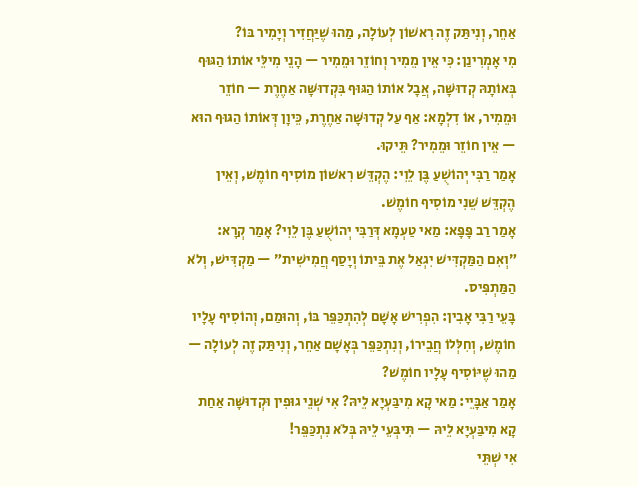אַחֵר, וְנִיתַּק זֶה רִאשׁוֹן לְעוֹלָה, מַהוּ שֶׁיַּחֲזִיר וְיָמִיר בּוֹ?
מִי אָמְרִינַן: כִּי אֵין מֵמִיר וְחוֹזֵר וּמֵמִיר — הָנֵי מִילֵּי אוֹתוֹ הַגּוּף בְּאוֹתָהּ קְדוּשָּׁה, אֲבָל אוֹתוֹ הַגּוּף בִּקְדוּשָּׁה אַחֶרֶת — חוֹזֵר וּמֵמִיר, אוֹ דִלְמָא: אַף עַל קְדוּשָּׁה אַחֶרֶת, כֵּיוָן דְּאוֹתוֹ הַגּוּף הוּא — אֵין חוֹזֵר וּמֵמִיר? תֵּיקוּ.
אָמַר רַבִּי יְהוֹשֻׁעַ בֶּן לֵוִי: הֶקְדֵּשׁ רִאשׁוֹן מוֹסִיף חוֹמֶשׁ, וְאֵין הֶקְדֵּשׁ שֵׁנִי מוֹסִיף חוֹמֶשׁ.
אָמַר רַב פָּפָּא: מַאי טַעְמָא דְּרַבִּי יְהוֹשֻׁעַ בֶּן לֵוִי? אָמַר קְרָא: ״וְאִם הַמַּקְדִּישׁ יִגְאַל אֶת בֵּיתוֹ וְיָסַף חֲמִישִׁית״ — מַקְדִּישׁ, וְלֹא הַמַּתְפִּיס.
בָּעֵי רַבִּי אָבִין: הִפְרִישׁ אָשָׁם לְהִתְכַּפֵּר בּוֹ, וְהוּמַם, וְהוֹסִיף עָלָיו חוֹמֶשׁ, וְחִלְּלוֹ חֲבֵירוֹ, וְנִתְכַּפֵּר בְּאָשָׁם אַחֵר, וְנִיתַּק זֶה לְעוֹלָה — מַהוּ שֶׁיּוֹסִיף עָלָיו חוֹמֶשׁ?
אָמַר אַבָּיֵי: מַאי קָא מִיבַּעְיָא לֵיהּ? אִי שְׁנֵי גוּפִין וּקְדוּשָּׁה אַחַת קָא מִיבַּעְיָא לֵיהּ — תִּיבְּעֵי לֵיהּ בְּלֹא נִתְכַּפֵּר!
אִי שְׁתֵּי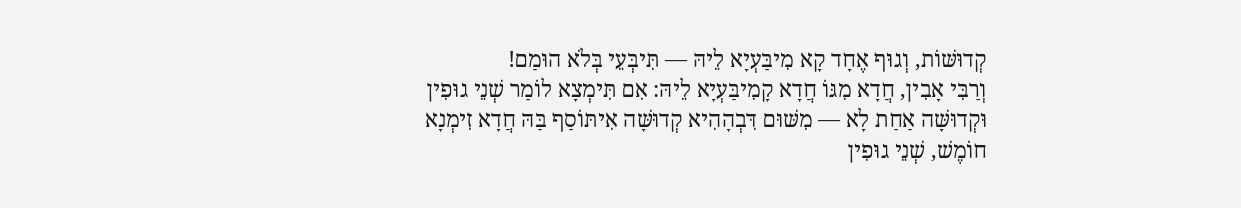קְדוּשּׁוֹת, וְגוּף אֶחָד קָא מִיבַּעְיָא לֵיהּ — תִּיבְּעֵי בְּלֹא הוּמַם!
וְרַבִּי אָבִין, חֲדָא מִגּוֹ חֲדָא קָמִיבַּעְיָא לֵיהּ: אִם תִּימְצָא לוֹמַר שְׁנֵי גוּפִין וּקְדוּשָּׁה אַחַת לָא — מִשּׁוּם דִּבְהָהִיא קְדוּשָּׁה אִיתּוֹסַף בַּהּ חֲדָא זִימְנָא חוֹמֶשׁ, שְׁנֵי גוּפִין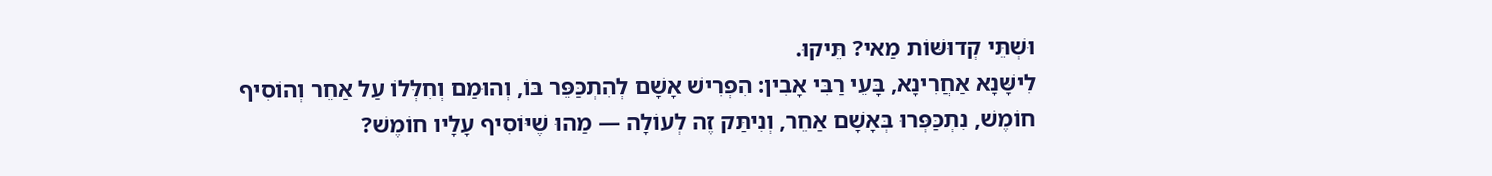וּשְׁתֵּי קְדוּשּׁוֹת מַאי? תֵּיקוּ.
לִישָּׁנָא אַחֲרִינָא, בָּעֵי רַבִּי אָבִין: הִפְרִישׁ אָשָׁם לְהִתְכַּפֵּר בּוֹ, וְהוּמַם וְחִלְּלוֹ עַל אַחֵר וְהוֹסִיף חוֹמֶשׁ, נִתְכַּפְּרוּ בְּאָשָׁם אַחֵר, וְנִיתַּק זֶה לְעוֹלָה — מַהוּ שֶׁיּוֹסִיף עָלָיו חוֹמֶשׁ?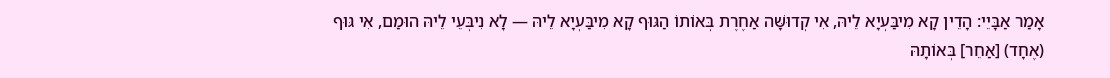אָמַר אַבָּיֵי: הָדֵין קָא מִיבַּעְיָא לֵיהּ, אִי קְדוּשָּׁה אַחֶרֶת בְּאוֹתוֹ הַגּוּף קָא מִיבַּעְיָא לֵיהּ — לָא נִיבְּעֵי לֵיהּ הוּמַם, אִי גּוּף (אֶחָד) [אַחֵר] בְּאוֹתָהּ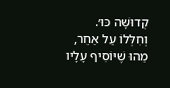קְדוּשָּׁה כּוּ׳.
וְחִלְּלוֹ עַל אַחֵר, מַהוּ שֶׁיּוֹסִיף עָלָיו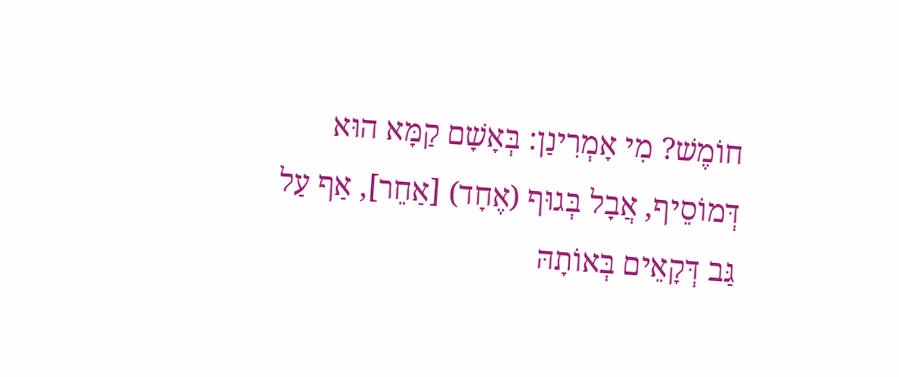חוֹמֶשׁ? מִי אָמְרִינַן: בְּאָשָׁם קַמָּא הוּא דְּמוֹסֵיף, אֲבָל בְּגוּף (אֶחָד) [אַחֵר], אַף עַל גַּב דְּקָאֵים בְּאוֹתָהּ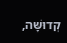קְדוּשָּׁה,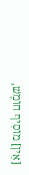[אֵין] מוֹסִיף חוֹמֶשׁ,